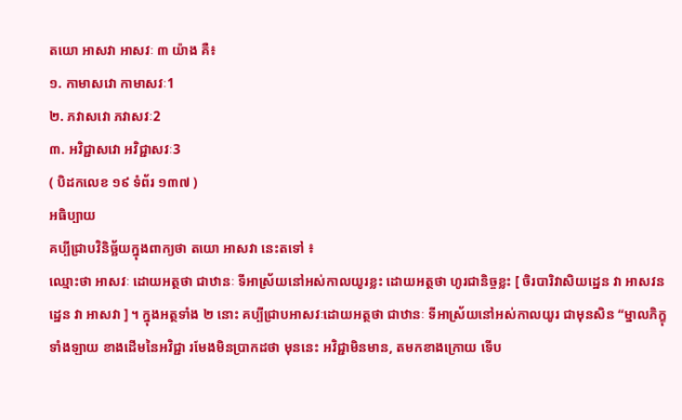តយោ អាសវា អាសវៈ ៣ យ៉ាង គឺ៖
១. កាមាសវោ កាមាសវៈ1
២. ភវាសវោ ភវាសវៈ2
៣. អវិជ្ជាសវោ អវិជ្ជាសវៈ3
( បិដកលេខ ១៩ ទំព័រ ១៣៧ )
អធិប្បាយ
គប្បីជ្រាបវិនិច្ឆ័យក្នុងពាក្យថា តយោ អាសវា នេះតទៅ ៖
ឈ្មោះថា អាសវៈ ដោយអត្ថថា ជាឋានៈ ទីអាស្រ័យនៅអស់កាលយូរខ្លះ ដោយអត្ថថា ហូរជានិច្ចខ្លះ [ ចិរបារិវាសិយដ្ឋេន វា អាសវនដ្ឋេន វា អាសវា ] ។ ក្នុងអត្ថទាំង ២ នោះ គប្បីជ្រាបអាសវៈដោយអត្ថថា ជាឋានៈ ទីអាស្រ័យនៅអស់កាលយូរ ជាមុនសិន “ម្នាលភិក្ខុទាំងឡាយ ខាងដើមនៃអវិជ្ជា រមែងមិនប្រាកដថា មុននេះ អវិជ្ជាមិនមាន, តមកខាងក្រោយ ទើប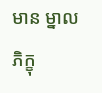មាន ម្នាលភិក្ខុ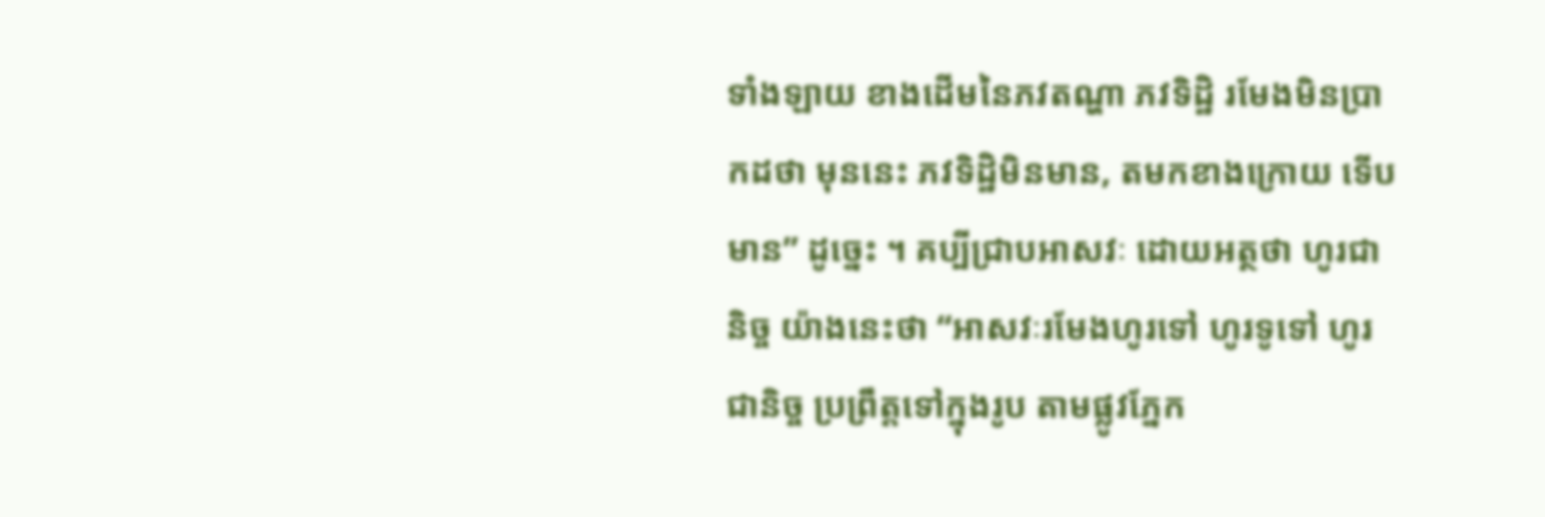ទាំងឡាយ ខាងដើមនៃភវតណ្ហា ភវទិដ្ឋិ រមែងមិនប្រាកដថា មុននេះ ភវទិដ្ឋិមិនមាន, តមកខាងក្រោយ ទើបមាន” ដូច្នេះ ។ គប្បីជ្រាបអាសវៈ ដោយអត្ថថា ហូរជានិច្ច យ៉ាងនេះថា “អាសវៈរមែងហូរទៅ ហូរទូទៅ ហូរជានិច្ច ប្រព្រឹត្តទៅក្នុងរូប តាមផ្លូវភ្នែក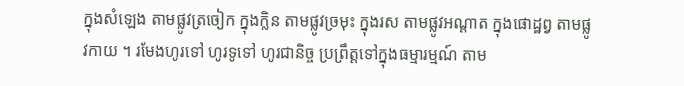ក្នុងសំឡេង តាមផ្លូវត្រចៀក ក្នុងក្លិន តាមផ្លូវច្រមុះ ក្នុងរស តាមផ្លូវអណ្តាត ក្នុងផោដ្ឋព្វ តាមផ្លូវកាយ ។ រមែងហូរទៅ ហូរទូទៅ ហូរជានិច្ច ប្រព្រឹត្តទៅក្នុងធម្មារម្មណ៍ តាម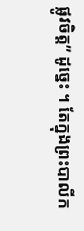ផ្លូវចិត្ត” ដូច្នេះ ។ តែក្នុងព្រះបាលីក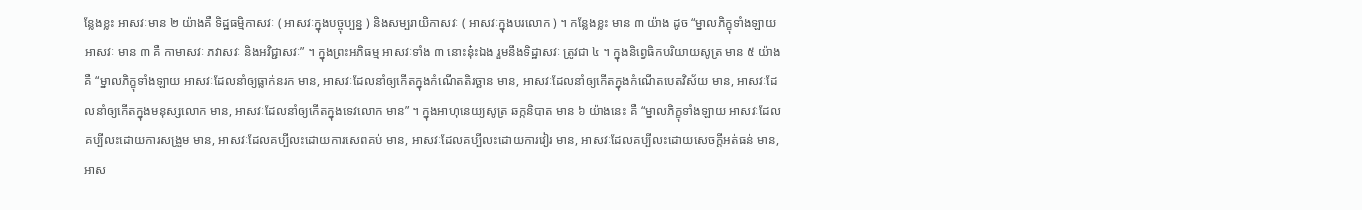ន្លែងខ្លះ អាសវៈមាន ២ យ៉ាងគឺ ទិដ្ឋធម្មិកាសវៈ ( អាសវៈក្នុងបច្ចុប្បន្ន ) និងសម្បរាយិកាសវៈ ( អាសវៈក្នុងបរលោក ) ។ កន្លែងខ្លះ មាន ៣ យ៉ាង ដូច “ម្នាលភិក្ខុទាំងឡាយ អាសវៈ មាន ៣ គឺ កាមាសវៈ ភវាសវៈ និងអវិជ្ជាសវៈ” ។ ក្នុងព្រះអភិធម្ម អាសវៈទាំង ៣ នោះនុ៎ះឯង រួមនឹងទិដ្ឋាសវៈ ត្រូវជា ៤ ។ ក្នុងនិព្វេធិកបរិយាយសូត្រ មាន ៥ យ៉ាង គឺ “ម្នាលភិក្ខុទាំងឡាយ អាសវៈដែលនាំឲ្យធ្លាក់នរក មាន, អាសវៈដែលនាំឲ្យកើតក្នុងកំណើតតិរច្ឆាន មាន, អាសវៈដែលនាំឲ្យកើតក្នុងកំណើតបេតវិស័យ មាន, អាសវៈដែលនាំឲ្យកើតក្នុងមនុស្សលោក មាន, អាសវៈដែលនាំឲ្យកើតក្នុងទេវលោក មាន” ។ ក្នុងអាហុនេយ្យសូត្រ ឆក្កនិបាត មាន ៦ យ៉ាងនេះ គឺ “ម្នាលភិក្ខុទាំងឡាយ អាសវៈដែលគប្បីលះដោយការសង្រួម មាន, អាសវៈដែលគប្បីលះដោយការសេពគប់ មាន, អាសវៈដែលគប្បីលះដោយការវៀរ មាន, អាសវៈដែលគប្បីលះដោយសេចក្តីអត់ធន់ មាន, អាស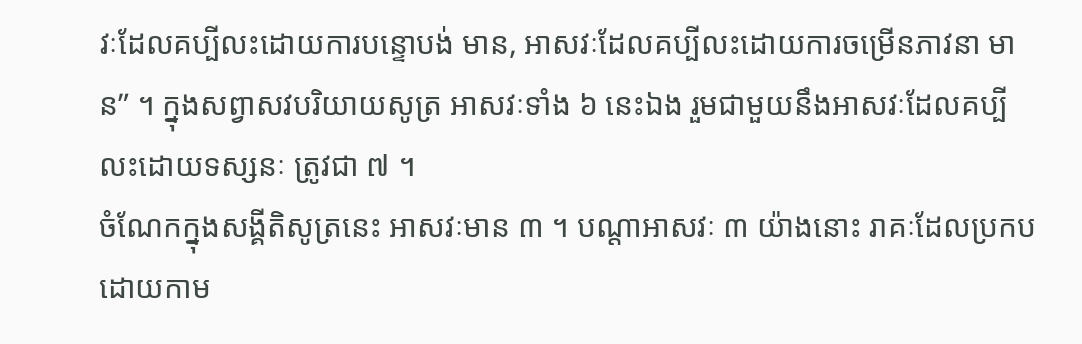វៈដែលគប្បីលះដោយការបន្ទោបង់ មាន, អាសវៈដែលគប្បីលះដោយការចម្រើនភាវនា មាន” ។ ក្នុងសព្វាសវបរិយាយសូត្រ អាសវៈទាំង ៦ នេះឯង រួមជាមួយនឹងអាសវៈដែលគប្បីលះដោយទស្សនៈ ត្រូវជា ៧ ។
ចំណែកក្នុងសង្គីតិសូត្រនេះ អាសវៈមាន ៣ ។ បណ្តាអាសវៈ ៣ យ៉ាងនោះ រាគៈដែលប្រកបដោយកាម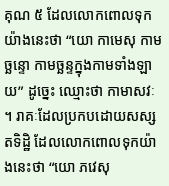គុណ ៥ ដែលលោកពោលទុកយ៉ាងនេះថា “យោ កាមេសុ កាមច្ឆន្ទោ កាមច្ឆន្ទក្នុងកាមទាំងឡាយ” ដូច្នេះ ឈ្មោះថា កាមាសវៈ ។ រាគៈដែលប្រកបដោយសស្សតទិដ្ឋិ ដែលលោកពោលទុកយ៉ាងនេះថា “យោ ភវេសុ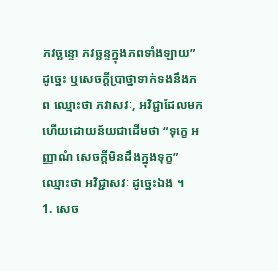ភវច្ឆន្ទោ ភវច្ឆន្ទក្នុងភពទាំងឡាយ” ដូច្នេះ ឬសេចក្តីប្រាថ្នាទាក់ទងនឹងភព ឈ្មោះថា ភវាសវៈ, អវិជ្ជាដែលមកហើយដោយន័យជាដើមថា “ទុក្ខេ អញ្ញាណំ សេចក្តីមិនដឹងក្នុងទុក្ខ” ឈ្មោះថា អវិជ្ជាសវៈ ដូច្នេះឯង ។
1. សេច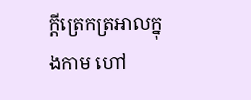ក្តីត្រេកត្រអាលក្នុងកាម ហៅ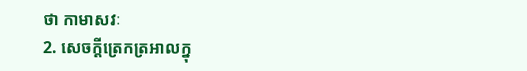ថា កាមាសវៈ
2. សេចក្តីត្រេកត្រអាលក្នុ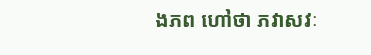ងភព ហៅថា ភវាសវៈ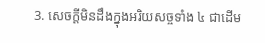3. សេចក្តីមិនដឹងក្នុងអរិយសច្ចទាំង ៤ ជាដើម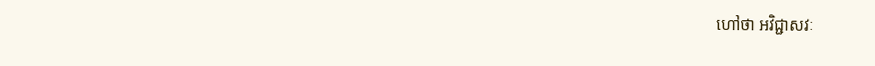ហៅថា អវិជ្ជាសវៈ